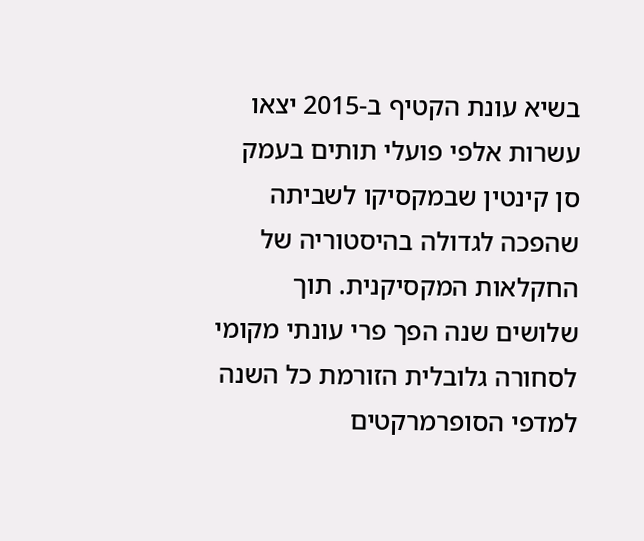בשיא עונת הקטיף ב-2015 יצאו עשרות אלפי פועלי תותים בעמק סן קינטין שבמקסיקו לשביתה שהפכה לגדולה בהיסטוריה של החקלאות המקסיקנית. תוך שלושים שנה הפך פרי עונתי מקומי לסחורה גלובלית הזורמת כל השנה למדפי הסופרמרקטים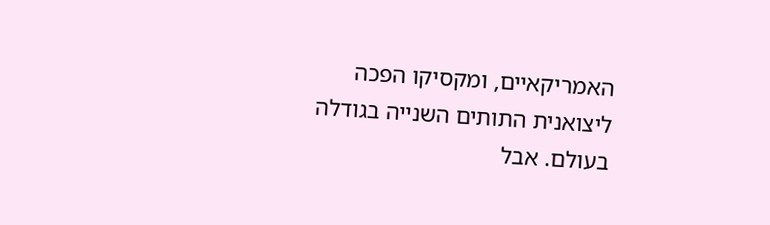האמריקאיים, ומקסיקו הפכה ליצואנית התותים השנייה בגודלה בעולם. אבל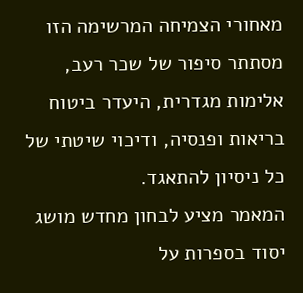מאחורי הצמיחה המרשימה הזו מסתתר סיפור של שכר רעב, אלימות מגדרית, היעדר ביטוח בריאות ופנסיה, ודיכוי שיטתי של כל ניסיון להתאגד.
המאמר מציע לבחון מחדש מושג יסוד בספרות על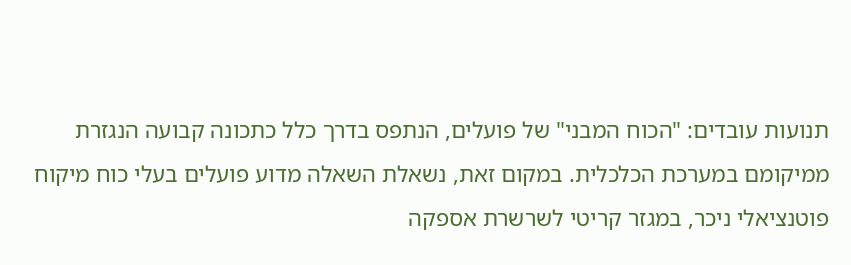תנועות עובדים: "הכוח המבני" של פועלים, הנתפס בדרך כלל כתכונה קבועה הנגזרת ממיקומם במערכת הכלכלית. במקום זאת, נשאלת השאלה מדוע פועלים בעלי כוח מיקוח פוטנציאלי ניכר, במגזר קריטי לשרשרת אספקה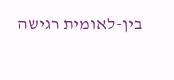בין-לאומית רגישה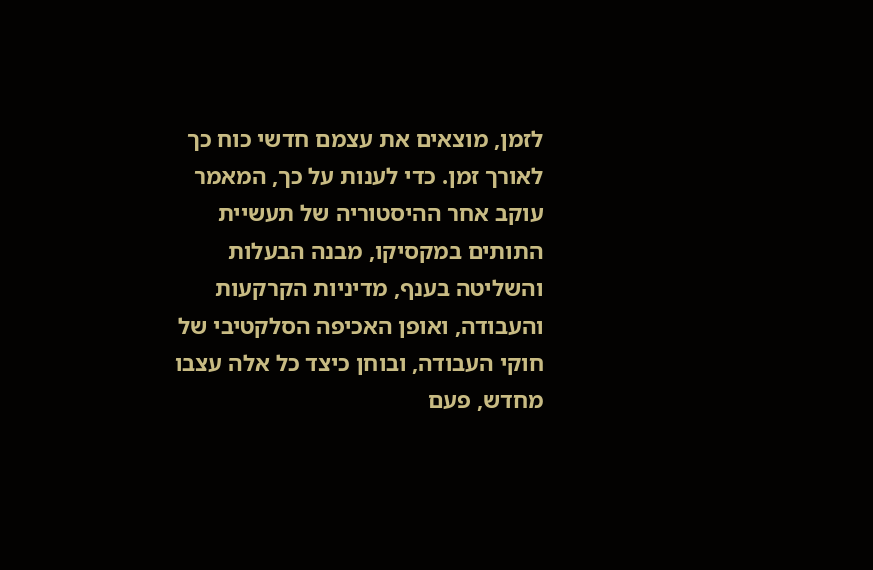לזמן, מוצאים את עצמם חדשי כוח כך לאורך זמן. כדי לענות על כך, המאמר עוקב אחר ההיסטוריה של תעשיית התותים במקסיקו, מבנה הבעלות והשליטה בענף, מדיניות הקרקעות והעבודה, ואופן האכיפה הסלקטיבי של חוקי העבודה, ובוחן כיצד כל אלה עצבו מחדש, פעם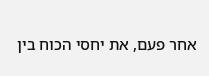אחר פעם, את יחסי הכוח בין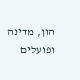הון, מדינה ופועלים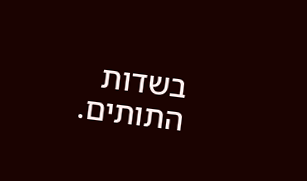בשדות התותים.